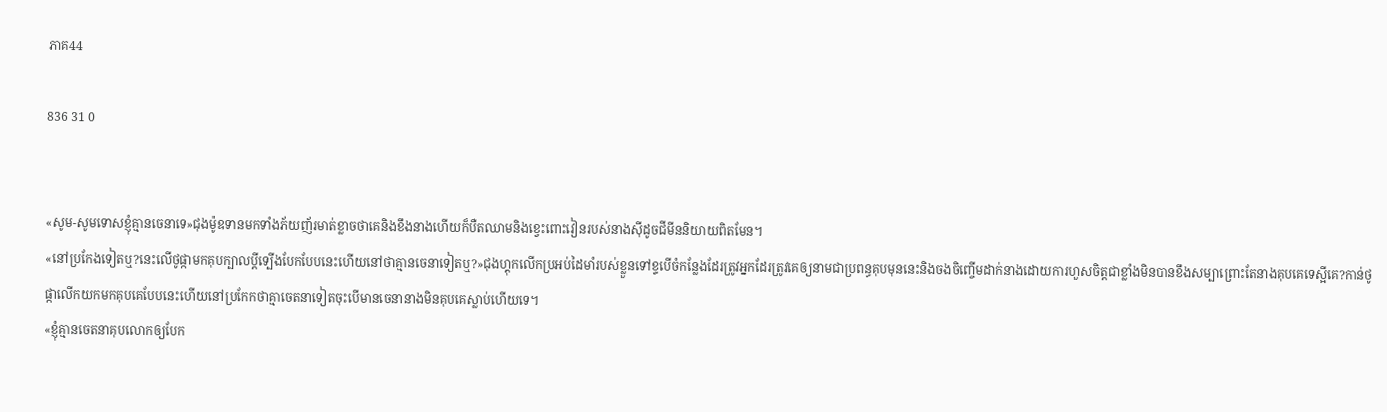ភាគ44

836 31 0


«សូម-សូមទោសខ្ញុំគ្មានចេនាទេ»ជុងម៉ូឧទានមកទាំងភ័យញ័រមាត់ខ្លាចថាគេនិងខឹងនាងហើយក៏បឺតឈាមនិងខ្វេះពោះវៀនរបស់នាងសុីដូចជីមីននិយាយពិតមែន។
«នៅប្រកែងទៀតឬ?នេះលើថូផ្កាមកគុបក្បាលប្តីទ្បើងបែកបែបនេះហើយនៅថាគ្មានចេនាទៀតឬ?»ជុងហ្គុកលើកប្រអប់ដៃមាំរបស់ខ្លួនទៅខ្ទបើចំកន្លែងដែរត្រូវអ្នកដែរត្រូវគេឲ្យនាមជាប្រពន្ធគុបមុននេះនិងចងចិញ្ចើមដាក់នាងដោយការហួសចិត្តជាខ្លាំងមិនបានខឹងសម្បាព្រោះតែនាងគុបគេទេស្អីគេ?កាន់ថូផ្កាលើកយកមកគុបគេបែបនេះហើយនៅប្រកែកថាគ្មាចេតនាទៀតចុះបើមានចេនានាងមិនគុបគេស្លាប់ហើយទេ។
«ខ្ញុំគ្មានចេតនាគុបលោកឲ្យបែក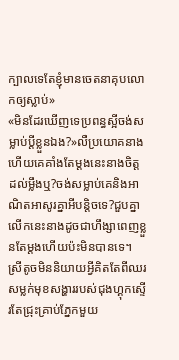ក្បាលទេតែខ្ញុំមានចេតនាគុបលោកឲ្យស្លាប់»
«មិនដែរឃើញទេប្រពន្ធស្អីចង់សម្លាប់ប្តីខ្លួនឯង?»លឺប្រយោគនាងហើយគេគាំងតែម្ដងនេះនាងចិត្តដល់ម្លឹងឬ?ចង់សម្លាប់គេនិងអាណិតអាសូរគ្នាអីបន្តិចទេ?ជួបគ្នាលើកនេះនាងដូចជាហឹង្សាពេញខ្លួនតែម្ដងហើយប៉ះមិនបានទេ។
ស្រីតូចមិននិយាយអ្វីគិតតែពីឈរសម្លក់មុខសង្ហាររបស់ជុងហ្គុកស្ទើរតែជ្រុះគ្រាប់ភ្នែកមួយ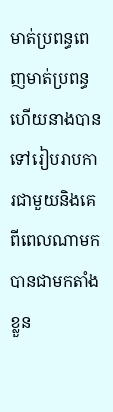មាត់ប្រពន្ធពេញមាត់ប្រពន្ធហើយនាងបានទៅរៀបរាបការជាមួយនិងគេពីពេលណាមកបានជាមកតាំងខ្លួន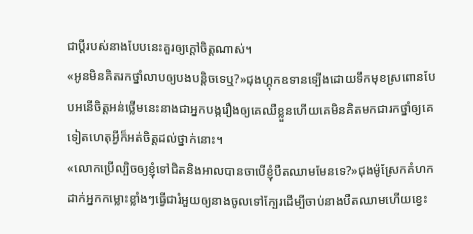ជាប្តីរបស់នាងបែបនេះគួរឲ្យក្តៅចិត្តណាស់។
«អូនមិនគិតរកថ្នាំលាបឲ្យបងបន្តិចទេឬ?»ជុងហ្គុកឧទានទ្បើងដោយទឹកមុខស្រពោនបែបអនើចិត្តអន់ថ្លើមនេះនាងជាអ្នកបង្ករឿងឲ្យគេឈឺខ្លួនហើយគេមិនគិតមកជារកថ្នាំឲ្យគេទៀតហេតុអ្វីក៏អត់ចិត្តដល់ថ្នាក់នោះ។
«លោកប្រើល្បិចឲ្យខ្ញុំទៅជិតនិងអាលបានចាបើខ្ញុំបឺតឈាមមែនទេ?»ជុងម៉ូស្រែកគំហកដាក់អ្នកកម្លោះខ្លាំងៗធ្វើជារំអួយឲ្យនាងចូលទៅក្បែរដើម្បីចាប់នាងបឺតឈាមហើយខ្វេះ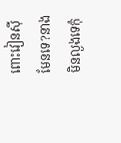ពោះវៀនសុីមែនទេ?នាងមិនល្ងងទេកុំ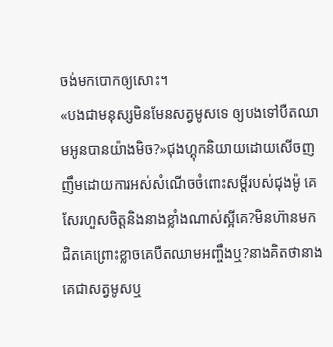ចង់មកបោកឲ្យសោះ។
«បងជាមនុស្សមិនមែនសត្វមូសទេ ឲ្យបងទៅបឺតឈាមអូនបានយ៉ាងមិច?»ជុងហ្គុកនិយាយដោយសើចញញឹមដោយការអស់សំណើចចំពោះសម្តីរបស់ជុងម៉ូ គេសែរហួសចិត្តនិងនាងខ្លាំងណាស់ស្អីគេ?មិនហ៊ានមកជិតគេព្រោះខ្លាចគេបឺតឈាមអញ្ចឹងឬ?នាងគិតថានាងគេជាសត្វមូសឬ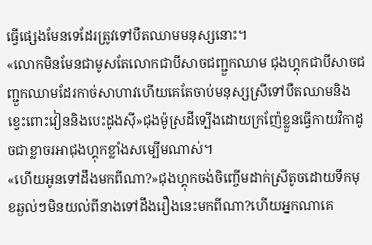ធ្វើផ្សេងមែនទេដែរត្រូវទៅបឺតឈាមមនុស្សនោះ។
«លោកមិនមែនជាមូសតែលោកជាបីសាចជញ្ជួកឈាម ជុងហ្គុកជាបីសាចជញ្ជួកឈាមដែរកាច់សាហាវហើយគេតែចាប់មនុស្សស្រីទៅបឺតឈាមនិងខ្វេះពោះវៀននិងបេះដូងសុី»ជុងម៉ូស្រដីទ្បើងដោយក្រញ៉ែខ្លួនធ្វើកាយវិកាដូចជាខ្លាចរអាជុងហ្គុកខ្លាំងសម្បើមណាស់។
«ហើយអូនទៅដឹងមកពីណា?»ជុងហ្គុកចង់ចិញ្ចើមដាក់ស្រីតូចដោយទឹកមុខឆ្ងល់ៗមិនយល់ពីនាងទៅដឹងរឿងនេះមកពីណា?ហើយអ្នកណាគេ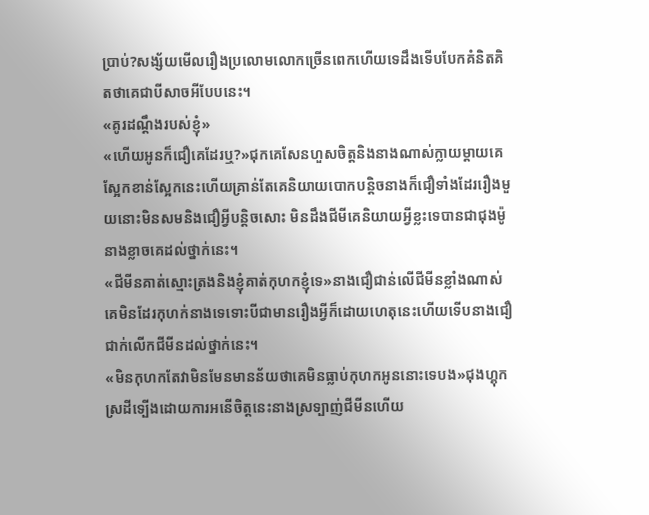ប្រាប់?សង្ស័យមើលរឿងប្រលោមលោកច្រើនពេកហើយទេដឹងទើបបែកគំនិតគិតថាគេជាបីសាចអីបែបនេះ។
«គូរដណ្តឹងរបស់ខ្ញុំ»
«ហើយអូនក៏ជឿគេដែរឬ?»ជុកគេសែនហួសចិត្តនិងនាងណាស់ក្លាយម្តាយគេស្អែកខាន់ស្អែកនេះហើយគ្រាន់តែគេនិយាយបោកបន្តិចនាងក៏ជឿទាំងដែររឿងមួយនោះមិនសមនិងជឿអ្វីបន្តិចសោះ មិនដឹងជីមីគេនិយាយអ្វីខ្លះទេបានជាជុងម៉ូនាងខ្លាចគេដល់ថ្នាក់នេះ។
«ជីមីនគាត់ស្មោះត្រងនិងខ្ញុំគាត់កុហកខ្ញុំទេ»នាងជឿជាន់លើជីមីនខ្លាំងណាស់គេមិនដែរកុហក់នាងទេទោះបីជាមានរឿងអ្វីក៏ដោយហេតុនេះហើយទើបនាងជឿជាក់លើកជីមីនដល់ថ្នាក់នេះ។
«មិនកុហកតែវាមិនមែនមានន័យថាគេមិនធ្លាប់កុហកអូននោះទេបង»ជុងហ្គុកស្រដីទ្បើងដោយការអនើចិត្តនេះនាងស្រទ្បាញ់ជីមីនហើយ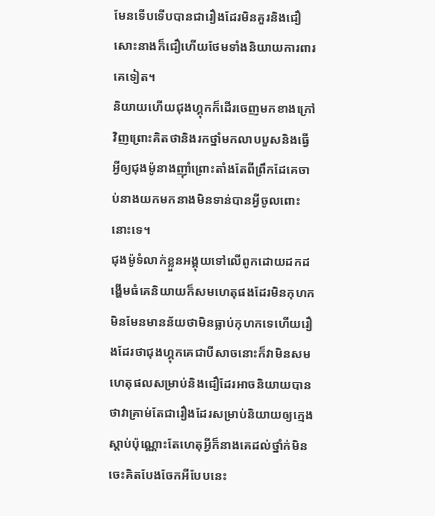មែនទើបទើបបានជារឿងដែរមិនគួរនិងជឿសោះនាងក៏ជឿហើយថែមទាំងនិយាយការពារគេទៀត។
និយាយហើយជុងហ្គុកក៏ដើរចេញមកខាងក្រៅវិញព្រោះគិតថានិងរកថ្នាំមកលាបបួសនិងធ្វើអ្វីឲ្យជុងម៉ូនាងញុាំព្រោះតាំងតែពីព្រឹកដែគេចាប់នាងយកមកនាងមិនទាន់បានអ្វីចូលពោះនោះទេ។
ជុងម៉ូទំលាក់ខ្លួនអង្គុយទៅលើពូកដោយដកដង្ហើមធំគេនិយាយក៏សមហេតុផងដែរមិនកុហកមិនមែនមានន័យថាមិនធ្លាប់កុហកទេហើយរឿងដែរថាជុងហ្គុកគេជាបីសាចនោះក៏វាមិនសមហេតុផលសម្រាប់និងជឿដែរអាចនិយាយបានថាវាគ្រាម់តែជារឿងដែរសម្រាប់និយាយឲ្យក្មេងស្តាប់ប៉ុណ្ណោះតែហេតុអ្វីក៏នាងគេដល់ថ្នាំក់មិនចេះគិតបែងចែកអីបែបនេះ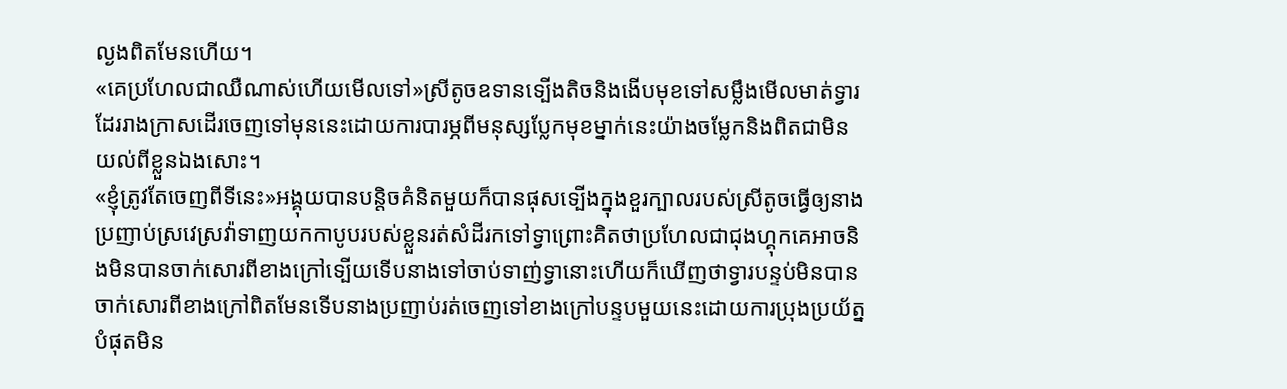ល្ងងពិតមែនហើយ។
«គេប្រហែលជាឈឺណាស់ហើយមើលទៅ»ស្រីតូចឧទានទ្បើងតិចនិងងើបមុខទៅសម្លឹងមើលមាត់ទ្វារដែររាងក្រាសដើរចេញទៅមុននេះដោយការបារម្ភពីមនុស្សប្លែកមុខម្នាក់នេះយ៉ាងចម្លែកនិងពិតជាមិនយល់ពីខ្លួនឯងសោះ។
«ខ្ញុំត្រូវតែចេញពីទីនេះ»អង្គុយបានបន្តិចគំនិតមួយក៏បានផុសទ្បើងក្នុងខួរក្បាលរបស់ស្រីតូចធ្វើឲ្យនាងប្រញាប់ស្រវេស្រវ៉ាទាញយកកាបូបរបស់ខ្លួនរត់សំដីរកទៅទ្វាព្រោះគិតថាប្រហែលជាជុងហ្គុកគេអាចនិងមិនបានចាក់សោរពីខាងក្រៅទ្បើយទើបនាងទៅចាប់ទាញ់ទ្វានោះហើយក៏ឃើញថាទ្វារបន្ទប់មិនបានចាក់សោរពីខាងក្រៅពិតមែនទើបនាងប្រញាប់រត់ចេញទៅខាងក្រៅបន្ទបមួយនេះដោយការប្រុងប្រយ័ត្នបំផុតមិន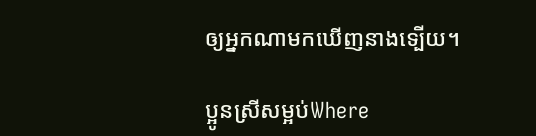ឲ្យអ្នកណាមកឃើញនាងទ្បើយ។

ប្អូនស្រីសម្អប់Where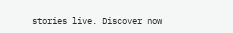stories live. Discover now